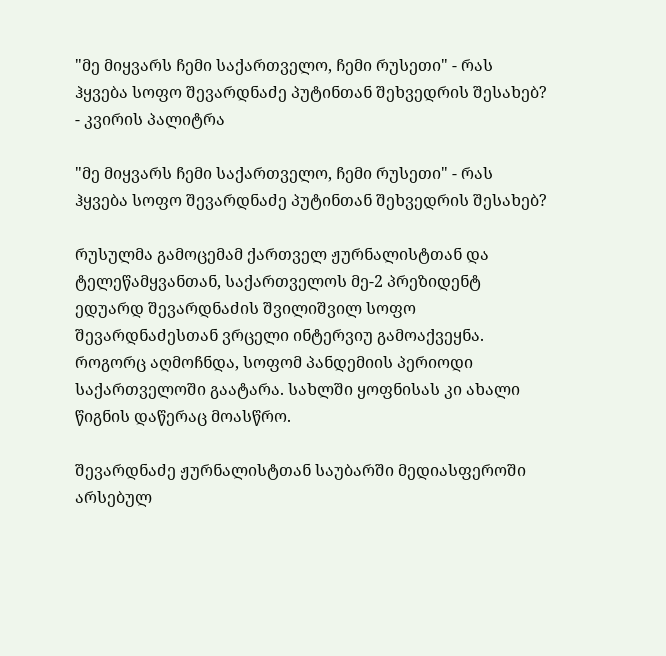"მე მიყვარს ჩემი საქართველო, ჩემი რუსეთი" - რას ჰყვება სოფო შევარდნაძე პუტინთან შეხვედრის შესახებ? - კვირის პალიტრა

"მე მიყვარს ჩემი საქართველო, ჩემი რუსეთი" - რას ჰყვება სოფო შევარდნაძე პუტინთან შეხვედრის შესახებ?

რუსულმა გამოცემამ ქართველ ჟურნალისტთან და ტელეწამყვანთან, საქართველოს მე-2 პრეზიდენტ ედუარდ შევარდნაძის შვილიშვილ სოფო შევარდნაძესთან ვრცელი ინტერვიუ გამოაქვეყნა. როგორც აღმოჩნდა, სოფომ პანდემიის პერიოდი საქართველოში გაატარა. სახლში ყოფნისას კი ახალი წიგნის დაწერაც მოასწრო.

შევარდნაძე ჟურნალისტთან საუბარში მედიასფეროში არსებულ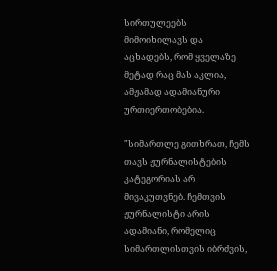სირთულეებს მიმოიხილავს და აცხადებს, რომ ყველაზე მეტად რაც მას აკლია, ამჟამად ადამიანური ურთიერთობებია.

"სიმართლე გითხრათ, ჩემს თავს ჟურნალისტების კატეგორიას არ მივაკუთვნებ. ჩემთვის ჟურნალისტი არის ადამიანი, რომელიც სიმართლისთვის იბრძვის,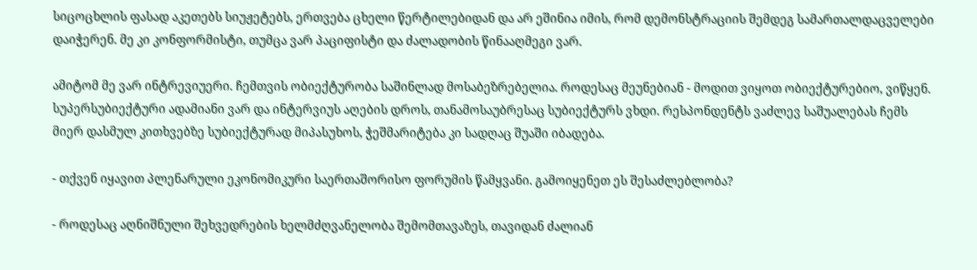სიცოცხლის ფასად აკეთებს სიუჟეტებს, ერთვება ცხელი წერტილებიდან და არ ეშინია იმის, რომ დემონსტრაციის შემდეგ სამართალდაცველები დაიჭერენ. მე კი კონფორმისტი, თუმცა ვარ პაციფისტი და ძალადობის წინააღმეგი ვარ.

ამიტომ მე ვარ ინტრევიუერი. ჩემთვის ობიექტურობა საშინლად მოსაბეზრებელია. როდესაც მეუნებიან - მოდით ვიყოთ ობიექტურებიო, ვიწყენ. სუპერსუბიექტური ადამიანი ვარ და ინტერვიუს აღების დროს, თანამოსაუბრესაც სუბიექტურს ვხდი. რესპონდენტს ვაძლევ საშუალებას ჩემს მიერ დასმულ კითხვებზე სუბიექტურად მიპასუხოს, ჭეშმარიტება კი სადღაც შუაში იბადება.

- თქვენ იყავით პლენარული ეკონომიკური საერთაშორისო ფორუმის წამყვანი. გამოიყენეთ ეს შესაძლებლობა?

- როდესაც აღნიშნული შეხვედრების ხელმძღვანელობა შემომთავაზეს, თავიდან ძალიან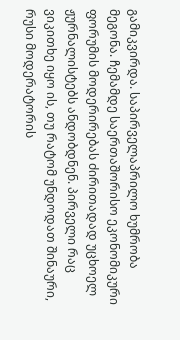გამიკვირდა. საპირველაპრილო ხუმრობა მეგონა. ჩემამდე საერთაშორისო ეკონომიკური ფორუმის მოდერირებას ძირითადად უცხოელ ჟურნალისტებს ანდობდნენ. პირველი რაც ვიკითხე იყო ის, თუ რატომ უნდოდათ შინაური, რუსი მოდერატორის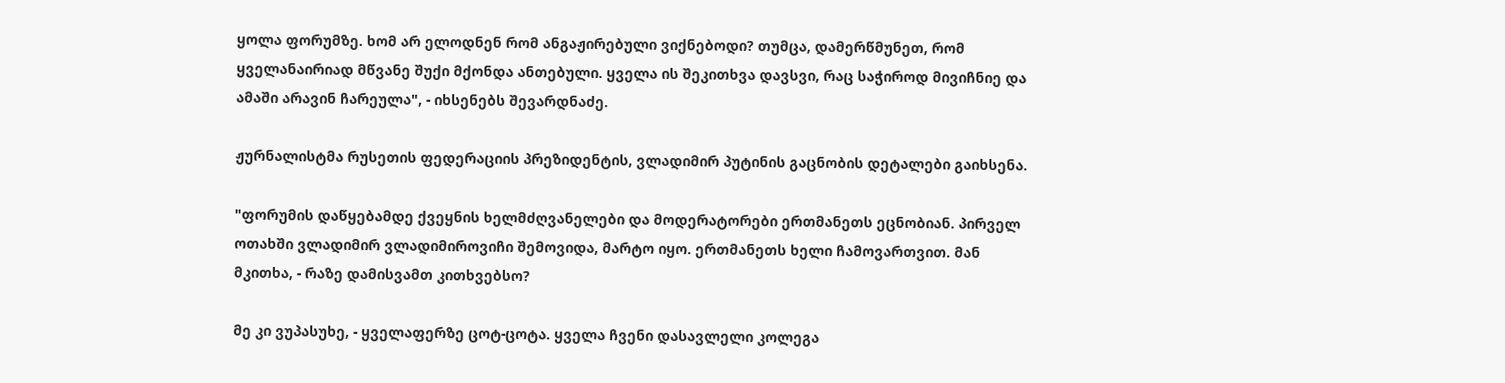ყოლა ფორუმზე. ხომ არ ელოდნენ რომ ანგაჟირებული ვიქნებოდი? თუმცა, დამერწმუნეთ, რომ ყველანაირიად მწვანე შუქი მქონდა ანთებული. ყველა ის შეკითხვა დავსვი, რაც საჭიროდ მივიჩნიე და ამაში არავინ ჩარეულა", - იხსენებს შევარდნაძე.

ჟურნალისტმა რუსეთის ფედერაციის პრეზიდენტის, ვლადიმირ პუტინის გაცნობის დეტალები გაიხსენა.

"ფორუმის დაწყებამდე ქვეყნის ხელმძღვანელები და მოდერატორები ერთმანეთს ეცნობიან. პირველ ოთახში ვლადიმირ ვლადიმიროვიჩი შემოვიდა, მარტო იყო. ერთმანეთს ხელი ჩამოვართვით. მან მკითხა, - რაზე დამისვამთ კითხვებსო?

მე კი ვუპასუხე, - ყველაფერზე ცოტ-ცოტა. ყველა ჩვენი დასავლელი კოლეგა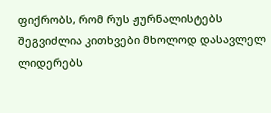ფიქრობს, რომ რუს ჟურნალისტებს შეგვიძლია კითხვები მხოლოდ დასავლელ ლიდერებს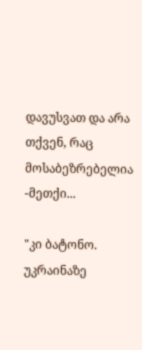დავუსვათ და არა თქვენ, რაც მოსაბეზრებელია -მეთქი...

"კი ბატონო. უკრაინაზე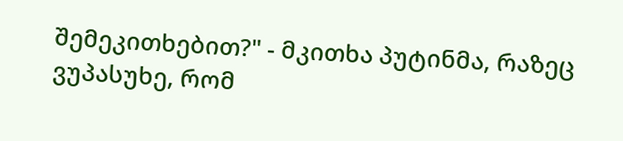შემეკითხებით?" - მკითხა პუტინმა, რაზეც ვუპასუხე, რომ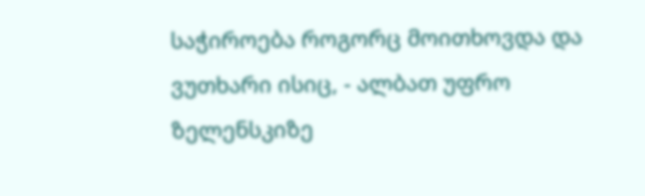საჭიროება როგორც მოითხოვდა და ვუთხარი ისიც, - ალბათ უფრო ზელენსკიზე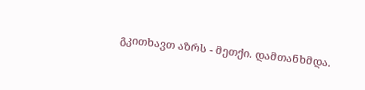გკითხავთ აზრს - მეთქი. დამთანხმდა.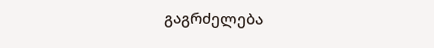გაგრძელება